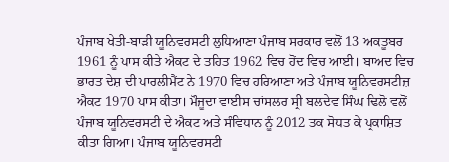ਪੰਜਾਬ ਖੇਤੀ-ਬਾੜੀ ਯੂਨਿਵਰਸਟੀ ਲੁਧਿਆਣਾ ਪੰਜਾਬ ਸਰਕਾਰ ਵਲੋਂ 13 ਅਕਤੂਬਰ 1961 ਨੂੰ ਪਾਸ ਕੀਤੇ ਐਕਟ ਦੇ ਤਹਿਤ 1962 ਵਿਚ ਹੋਂਦ ਵਿਚ ਆਈ। ਬਾਅਦ ਵਿਚ ਭਾਰਤ ਦੇਸ਼ ਦੀ ਪਾਰਲੀਮੈਂਟ ਨੇ 1970 ਵਿਚ ਹਰਿਆਣਾ ਅਤੇ ਪੰਜਾਬ ਯੂਨਿਵਰਸਟੀਜ਼ ਐਕਟ 1970 ਪਾਸ ਕੀਤਾ। ਮੌਜੂਦਾ ਵਾਈਸ ਚਾਂਸਲਰ ਸ੍ਰੀ ਬਲਦੇਵ ਸਿੰਘ ਢਿਲੋ ਵਲੋਂ ਪੰਜਾਬ ਯੂਨਿਵਰਸਟੀ ਦੇ ਐਕਟ ਅਤੇ ਸੰਵਿਧਾਨ ਨੂੰ 2012 ਤਕ ਸੋਧਤ ਕੇ ਪ੍ਰਕਾਸ਼ਿਤ ਕੀਤਾ ਗਿਆ। ਪੰਜਾਬ ਯੂਨਿਵਰਸਟੀ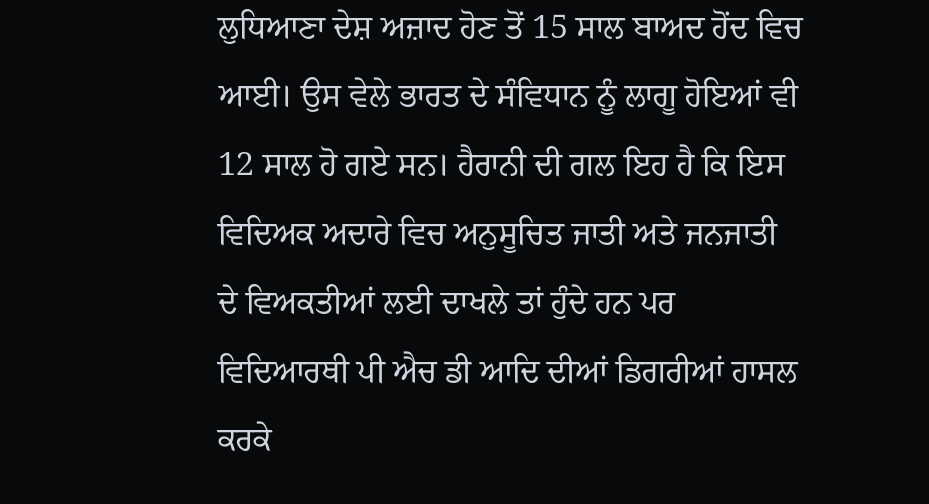ਲੁਧਿਆਣਾ ਦੇਸ਼ ਅਜ਼ਾਦ ਹੋਣ ਤੋਂ 15 ਸਾਲ ਬਾਅਦ ਹੋਂਦ ਵਿਚ ਆਈ। ਉਸ ਵੇਲੇ ਭਾਰਤ ਦੇ ਸੰਵਿਧਾਨ ਨੂੰ ਲਾਗੂ ਹੋਇਆਂ ਵੀ 12 ਸਾਲ ਹੋ ਗਏ ਸਨ। ਹੈਰਾਨੀ ਦੀ ਗਲ ਇਹ ਹੈ ਕਿ ਇਸ ਵਿਦਿਅਕ ਅਦਾਰੇ ਵਿਚ ਅਨੁਸੂਚਿਤ ਜਾਤੀ ਅਤੇ ਜਨਜਾਤੀ ਦੇ ਵਿਅਕਤੀਆਂ ਲਈ ਦਾਖਲੇ ਤਾਂ ਹੁੰਦੇ ਹਨ ਪਰ ਵਿਦਿਆਰਥੀ ਪੀ ਐਚ ਡੀ ਆਦਿ ਦੀਆਂ ਡਿਗਰੀਆਂ ਹਾਸਲ ਕਰਕੇ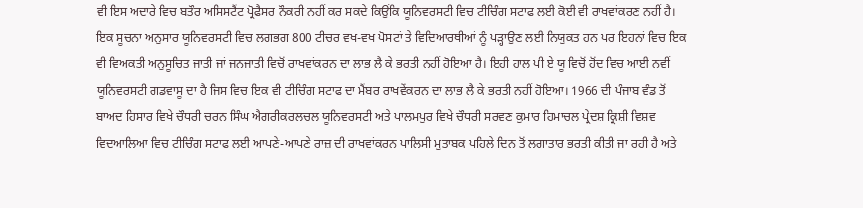ਵੀ ਇਸ ਅਦਾਰੇ ਵਿਚ ਬਤੌਰ ਅਸਿਸਟੈਂਟ ਪ੍ਰੋਫੈਸਰ ਨੌਕਰੀ ਨਹੀਂ ਕਰ ਸਕਦੇ ਕਿਉਂਕਿ ਯੂਨਿਵਰਸਟੀ ਵਿਚ ਟੀਚਿੰਗ ਸਟਾਫ ਲਈ ਕੋਈ ਵੀ ਰਾਖਵਾਂਕਰਣ ਨਹੀਂ ਹੈ। ਇਕ ਸੂਚਨਾ ਅਨੁਸਾਰ ਯੂਨਿਵਰਸਟੀ ਵਿਚ ਲਗਭਗ 800 ਟੀਚਰ ਵਖ-ਵਖ ਪੋਸਟਾਂ ਤੇ ਵਿਦਿਆਰਥੀਆਂ ਨੂੰ ਪੜ੍ਹਾਉਣ ਲਈ ਨਿਯੁਕਤ ਹਨ ਪਰ ਇਹਨਾਂ ਵਿਚ ਇਕ ਵੀ ਵਿਅਕਤੀ ਅਨੁਸੂਚਿਤ ਜਾਤੀ ਜਾਂ ਜਨਜਾਤੀ ਵਿਚੋਂ ਰਾਖਵਾਂਕਰਨ ਦਾ ਲਾਭ ਲੈ ਕੇ ਭਰਤੀ ਨਹੀਂ ਹੋਇਆ ਹੈ। ਇਹੀ ਹਾਲ ਪੀ ਏ ਯੂ ਵਿਚੋਂ ਹੋਂਦ ਵਿਚ ਆਈ ਨਵੀਂ ਯੂਨਿਵਰਸਟੀ ਗਡਵਾਸੂ ਦਾ ਹੈ ਜਿਸ ਵਿਚ ਇਕ ਵੀ ਟੀਚਿੰਗ ਸਟਾਫ ਦਾ ਮੈਂਬਰ ਰਾਖਵੇਂਕਰਨ ਦਾ ਲਾਭ ਲੈ ਕੇ ਭਰਤੀ ਨਹੀਂ ਹੋਇਆ। 1966 ਦੀ ਪੰਜਾਬ ਵੰਡ ਤੋਂ ਬਾਅਦ ਹਿਸਾਰ ਵਿਖੇ ਚੌਧਰੀ ਚਰਨ ਸਿੰਘ ਐਗਰੀਕਰਲਚਲ ਯੂਨਿਵਰਸਟੀ ਅਤੇ ਪਾਲਮਪੁਰ ਵਿਖੇ ਚੌਧਰੀ ਸਰਵਣ ਕੁਮਾਰ ਹਿਮਾਚਲ ਪ੍ਰੇਦਸ਼ ਕ੍ਰਿਸ਼ੀ ਵਿਸ਼ਵ ਵਿਦਆਲਿਆ ਵਿਚ ਟੀਚਿੰਗ ਸਟਾਫ ਲਈ ਆਪਣੇ-ਆਪਣੇ ਰਾਜ਼ ਦੀ ਰਾਖਵਾਂਕਰਨ ਪਾਲਿਸੀ ਮੁਤਾਬਕ ਪਹਿਲੇ ਦਿਨ ਤੋਂ ਲਗਾਤਾਰ ਭਰਤੀ ਕੀਤੀ ਜਾ ਰਹੀ ਹੈ ਅਤੇ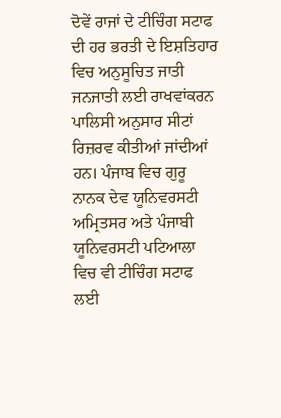ਦੋਵੇਂ ਰਾਜਾਂ ਦੇ ਟੀਚਿੰਗ ਸਟਾਫ ਦੀ ਹਰ ਭਰਤੀ ਦੇ ਇਸ਼ਤਿਹਾਰ ਵਿਚ ਅਨੁਸੂਚਿਤ ਜਾਤੀ ਜਨਜਾਤੀ ਲਈ ਰਾਖਵਾਂਕਰਨ ਪਾਲਿਸੀ ਅਨੁਸਾਰ ਸੀਟਾਂ ਰਿਜ਼ਰਵ ਕੀਤੀਆਂ ਜਾਂਦੀਆਂ ਹਨ। ਪੰਜਾਬ ਵਿਚ ਗੁਰੂ ਨਾਨਕ ਦੇਵ ਯੂਨਿਵਰਸਟੀ ਅਮ੍ਰਿਤਸਰ ਅਤੇ ਪੰਜਾਬੀ ਯੂਨਿਵਰਸਟੀ ਪਟਿਆਲਾ ਵਿਚ ਵੀ ਟੀਚਿੰਗ ਸਟਾਫ ਲਈ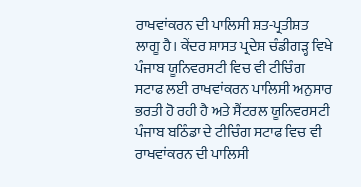ਰਾਖਵਾਂਕਰਨ ਦੀ ਪਾਲਿਸੀ ਸ਼ਤ-ਪ੍ਰਤੀਸ਼ਤ ਲਾਗੂ ਹੈ। ਕੇਂਦਰ ਸ਼ਾਸਤ ਪ੍ਰਦੇਸ਼ ਚੰਡੀਗੜ੍ਹ ਵਿਖੇ ਪੰਜਾਬ ਯੂਨਿਵਰਸਟੀ ਵਿਚ ਵੀ ਟੀਚਿੰਗ ਸਟਾਫ ਲਈ ਰਾਖਵਾਂਕਰਨ ਪਾਲਿਸੀ ਅਨੁਸਾਰ ਭਰਤੀ ਹੋ ਰਹੀ ਹੈ ਅਤੇ ਸੈਂਟਰਲ ਯੂਨਿਵਰਸਟੀ ਪੰਜਾਬ ਬਠਿੰਡਾ ਦੇ ਟੀਚਿੰਗ ਸਟਾਫ ਵਿਚ ਵੀ ਰਾਖਵਾਂਕਰਨ ਦੀ ਪਾਲਿਸੀ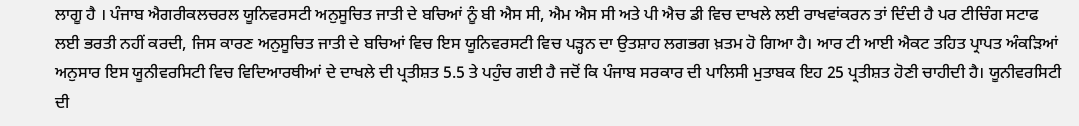ਲਾਗੂ ਹੈ । ਪੰਜਾਬ ਐਗਰੀਕਲਚਰਲ ਯੂਨਿਵਰਸਟੀ ਅਨੁਸੂਚਿਤ ਜਾਤੀ ਦੇ ਬਚਿਆਂ ਨੂੰ ਬੀ ਐਸ ਸੀ, ਐਮ ਐਸ ਸੀ ਅਤੇ ਪੀ ਐਚ ਡੀ ਵਿਚ ਦਾਖਲੇ ਲਈ ਰਾਖਵਾਂਕਰਨ ਤਾਂ ਦਿੰਦੀ ਹੈ ਪਰ ਟੀਚਿੰਗ ਸਟਾਫ ਲਈ ਭਰਤੀ ਨਹੀਂ ਕਰਦੀ, ਜਿਸ ਕਾਰਣ ਅਨੁਸੂਚਿਤ ਜਾਤੀ ਦੇ ਬਚਿਆਂ ਵਿਚ ਇਸ ਯੂਨਿਵਰਸਟੀ ਵਿਚ ਪੜ੍ਹਨ ਦਾ ਉਤਸ਼ਾਹ ਲਗਭਗ ਖ਼ਤਮ ਹੋ ਗਿਆ ਹੈ। ਆਰ ਟੀ ਆਈ ਐਕਟ ਤਹਿਤ ਪ੍ਰਾਪਤ ਅੰਕੜਿਆਂ ਅਨੁਸਾਰ ਇਸ ਯੂਨੀਵਰਸਿਟੀ ਵਿਚ ਵਿਦਿਆਰਥੀਆਂ ਦੇ ਦਾਖਲੇ ਦੀ ਪ੍ਰਤੀਸ਼ਤ 5.5 ਤੇ ਪਹੁੰਚ ਗਈ ਹੈ ਜਦੋਂ ਕਿ ਪੰਜਾਬ ਸਰਕਾਰ ਦੀ ਪਾਲਿਸੀ ਮੁਤਾਬਕ ਇਹ 25 ਪ੍ਰਤੀਸ਼ਤ ਹੋਣੀ ਚਾਹੀਦੀ ਹੈ। ਯੂਨੀਵਰਸਿਟੀ ਦੀ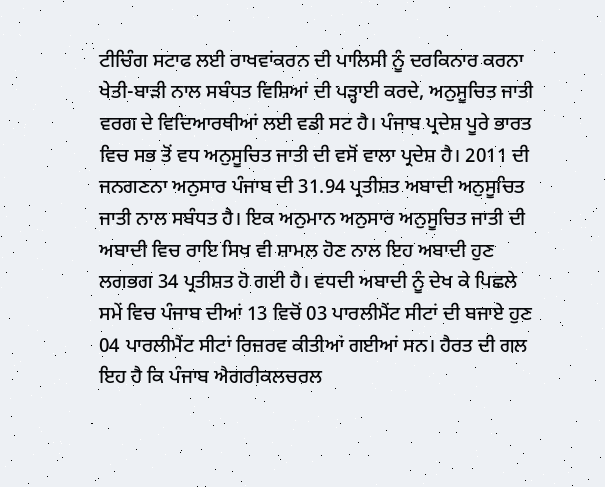ਟੀਚਿੰਗ ਸਟਾਫ ਲਈ ਰਾਖਵਾਂਕਰਨ ਦੀ ਪਾਲਿਸੀ ਨੂੰ ਦਰਕਿਨਾਰ ਕਰਨਾ ਖੇਤੀ-ਬਾੜੀ ਨਾਲ ਸਬੰਧਤ ਵਿਸ਼ਿਆਂ ਦੀ ਪੜ੍ਹਾਈ ਕਰਦੇ, ਅਨੁਸੂਚਿਤ ਜਾਤੀ ਵਰਗ ਦੇ ਵਿਦਿਆਰਥੀਆਂ ਲਈ ਵਡੀ ਸਟ ਹੈ। ਪੰਜਾਬ ਪ੍ਰਦੇਸ਼ ਪੂਰੇ ਭਾਰਤ ਵਿਚ ਸਭ ਤੋਂ ਵਧ ਅਨੁਸੂਚਿਤ ਜਾਤੀ ਦੀ ਵਸੋਂ ਵਾਲਾ ਪ੍ਰਦੇਸ਼ ਹੈ। 2011 ਦੀ ਜਨਗਣਨਾ ਅਨੁਸਾਰ ਪੰਜਾਬ ਦੀ 31.94 ਪ੍ਰਤੀਸ਼ਤ ਅਬਾਦੀ ਅਨੁਸੂਚਿਤ ਜਾਤੀ ਨਾਲ ਸਬੰਧਤ ਹੈ। ਇਕ ਅਨੁਮਾਨ ਅਨੁਸਾਰ ਅਨੁਸੂਚਿਤ ਜਾਤੀ ਦੀ ਅਬਾਦੀ ਵਿਚ ਰਾਇ ਸਿਖ ਵੀ ਸ਼ਾਮਲ ਹੋਣ ਨਾਲ ਇਹ ਅਬਾਦੀ ਹੁਣ ਲਗਭਗ 34 ਪ੍ਰਤੀਸ਼ਤ ਹੋ ਗਈ ਹੈ। ਵਧਦੀ ਅਬਾਦੀ ਨੂੰ ਦੇਖ ਕੇ ਪਿਛਲੇ ਸਮੇਂ ਵਿਚ ਪੰਜਾਬ ਦੀਆਂ 13 ਵਿਚੋਂ 03 ਪਾਰਲੀਮੈਂਟ ਸੀਟਾਂ ਦੀ ਬਜਾਏ ਹੁਣ 04 ਪਾਰਲੀਮੈਂਟ ਸੀਟਾਂ ਰਿਜ਼ਰਵ ਕੀਤੀਆਂ ਗਈਆਂ ਸਨ। ਹੈਰਤ ਦੀ ਗਲ ਇਹ ਹੈ ਕਿ ਪੰਜਾਬ ਐਗਰੀਕਲਚਰਲ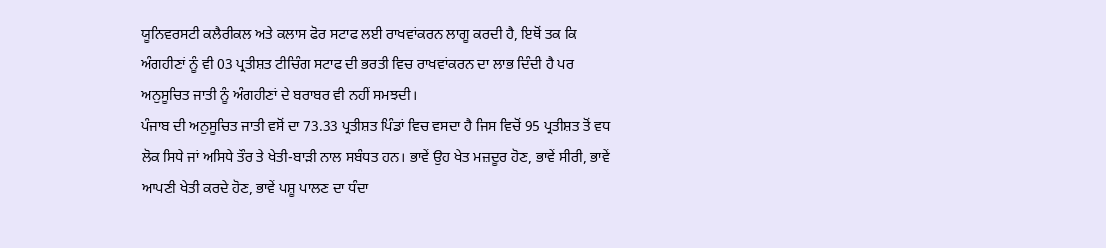ਯੂਨਿਵਰਸਟੀ ਕਲੈਰੀਕਲ ਅਤੇ ਕਲਾਸ ਫੋਰ ਸਟਾਫ ਲਈ ਰਾਖਵਾਂਕਰਨ ਲਾਗੂ ਕਰਦੀ ਹੈ, ਇਥੋਂ ਤਕ ਕਿ ਅੰਗਹੀਣਾਂ ਨੂੰ ਵੀ 03 ਪ੍ਰਤੀਸ਼ਤ ਟੀਚਿੰਗ ਸਟਾਫ ਦੀ ਭਰਤੀ ਵਿਚ ਰਾਖਵਾਂਕਰਨ ਦਾ ਲਾਭ ਦਿੰਦੀ ਹੈ ਪਰ ਅਨੁਸੂਚਿਤ ਜਾਤੀ ਨੂੰ ਅੰਗਹੀਣਾਂ ਦੇ ਬਰਾਬਰ ਵੀ ਨਹੀਂ ਸਮਝਦੀ।
ਪੰਜਾਬ ਦੀ ਅਨੁਸੂਚਿਤ ਜਾਤੀ ਵਸੋਂ ਦਾ 73.33 ਪ੍ਰਤੀਸ਼ਤ ਪਿੰਡਾਂ ਵਿਚ ਵਸਦਾ ਹੈ ਜਿਸ ਵਿਚੋਂ 95 ਪ੍ਰਤੀਸ਼ਤ ਤੋਂ ਵਧ ਲੋਕ ਸਿਧੇ ਜਾਂ ਅਸਿਧੇ ਤੌਰ ਤੇ ਖੇਤੀ-ਬਾੜੀ ਨਾਲ ਸਬੰਧਤ ਹਨ। ਭਾਵੇਂ ਉਹ ਖੇਤ ਮਜ਼ਦੂਰ ਹੋਣ, ਭਾਵੇਂ ਸੀਰੀ, ਭਾਵੇਂ ਆਪਣੀ ਖੇਤੀ ਕਰਦੇ ਹੋਣ, ਭਾਵੇਂ ਪਸ਼ੂ ਪਾਲਣ ਦਾ ਧੰਦਾ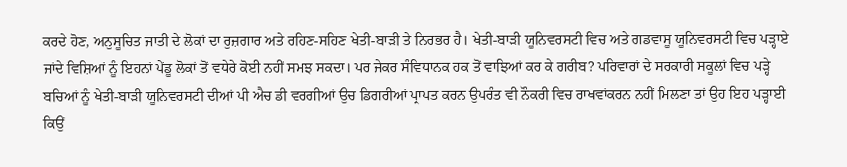ਕਰਦੇ ਹੋਣ, ਅਨੁਸੂਚਿਤ ਜਾਤੀ ਦੇ ਲੋਕਾਂ ਦਾ ਰੁਜ਼ਗਾਰ ਅਤੇ ਰਹਿਣ-ਸਹਿਣ ਖੇਤੀ-ਬਾੜੀ ਤੇ ਨਿਰਭਰ ਹੈ। ਖੇਤੀ-ਬਾੜੀ ਯੂਨਿਵਰਸਟੀ ਵਿਚ ਅਤੇ ਗਡਵਾਸੂ ਯੂਨਿਵਰਸਟੀ ਵਿਚ ਪੜ੍ਹਾਏ ਜਾਂਦੇ ਵਿਸ਼ਿਆਂ ਨੂੰ ਇਹਨਾਂ ਪੇਂਡੂ ਲੋਕਾਂ ਤੋਂ ਵਧੇਰੇ ਕੋਈ ਨਹੀਂ ਸਮਝ ਸਕਦਾ। ਪਰ ਜੇਕਰ ਸੰਵਿਧਾਨਕ ਹਕ ਤੋਂ ਵਾਝਿਆਂ ਕਰ ਕੇ ਗਰੀਬ? ਪਰਿਵਾਰਾਂ ਦੇ ਸਰਕਾਰੀ ਸਕੂਲਾਂ ਵਿਚ ਪੜ੍ਹੇ ਬਚਿਆਂ ਨੂੰ ਖੇਤੀ-ਬਾੜੀ ਯੂਨਿਵਰਸਟੀ ਦੀਆਂ ਪੀ ਐਚ ਡੀ ਵਰਗੀਆਂ ਉਚ ਡਿਗਰੀਆਂ ਪ੍ਰਾਪਤ ਕਰਨ ਉਪਰੰਤ ਵੀ ਨੌਕਰੀ ਵਿਚ ਰਾਖਵਾਂਕਰਨ ਨਹੀਂ ਮਿਲਣਾ ਤਾਂ ਉਹ ਇਹ ਪੜ੍ਹਾਈ ਕਿਉਂ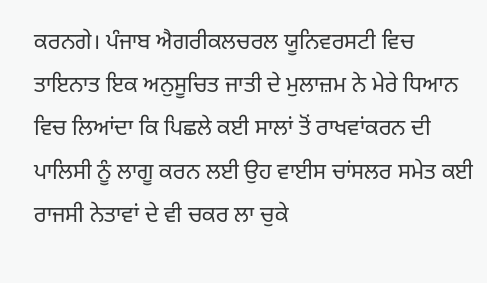ਕਰਨਗੇ। ਪੰਜਾਬ ਐਗਰੀਕਲਚਰਲ ਯੂਨਿਵਰਸਟੀ ਵਿਚ ਤਾਇਨਾਤ ਇਕ ਅਨੁਸੂਚਿਤ ਜਾਤੀ ਦੇ ਮੁਲਾਜ਼ਮ ਨੇ ਮੇਰੇ ਧਿਆਨ ਵਿਚ ਲਿਆਂਦਾ ਕਿ ਪਿਛਲੇ ਕਈ ਸਾਲਾਂ ਤੋਂ ਰਾਖਵਾਂਕਰਨ ਦੀ ਪਾਲਿਸੀ ਨੂੰ ਲਾਗੂ ਕਰਨ ਲਈ ਉਹ ਵਾਈਸ ਚਾਂਸਲਰ ਸਮੇਤ ਕਈ ਰਾਜਸੀ ਨੇਤਾਵਾਂ ਦੇ ਵੀ ਚਕਰ ਲਾ ਚੁਕੇ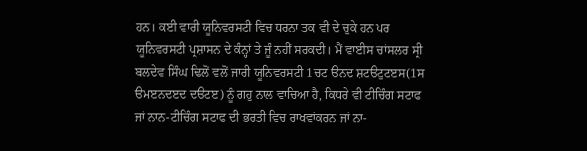ਹਨ। ਕਈ ਵਾਰੀ ਯੂਨਿਵਰਸਟੀ ਵਿਚ ਧਰਨਾ ਤਕ ਵੀ ਦੇ ਚੁਕੇ ਹਨ ਪਰ ਯੂਨਿਵਰਸਟੀ ਪ੍ਰਸ਼ਾਸਨ ਦੇ ਕੰਨ੍ਹਾਂ ਤੇ ਜੂੰ ਨਹੀਂ ਸਰਕਦੀ। ਮੈਂ ਵਾਈਸ ਚਾਂਸਲਰ ਸ੍ਰੀ ਬਲਦੇਵ ਸਿੰਘ ਢਿਲੋਂ ਵਲੋਂ ਜਾਰੀ ਯੂਨਿਵਰਸਟੀ 1ਚਟ ੳਨਦ ਸ਼ਟੳਟੁਟੲਸ(1ਸ ੳਮੲਨਦੲਦ ਦੳਟੲ) ਨੂੰ ਗਹੁ ਨਾਲ ਵਾਚਿਆ ਹੈ, ਕਿਧਰੇ ਵੀ ਟੀਚਿੰਗ ਸਟਾਫ ਜਾਂ ਨਾਨ-ਟੀਚਿੰਗ ਸਟਾਫ ਦੀ ਭਰਤੀ ਵਿਚ ਰਾਖਵਾਂਕਰਨ ਜਾਂ ਨਾ-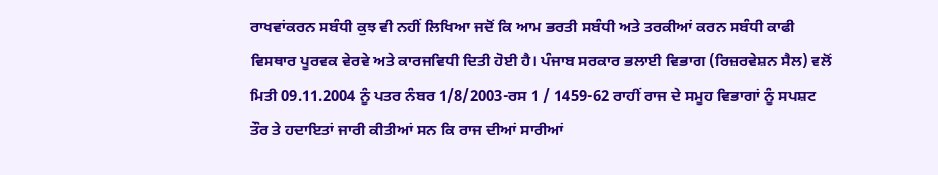ਰਾਖਵਾਂਕਰਨ ਸਬੰਧੀ ਕੁਝ ਵੀ ਨਹੀਂ ਲਿਖਿਆ ਜਦੋਂ ਕਿ ਆਮ ਭਰਤੀ ਸਬੰਧੀ ਅਤੇ ਤਰਕੀਆਂ ਕਰਨ ਸਬੰਧੀ ਕਾਫੀ ਵਿਸਥਾਰ ਪੂਰਵਕ ਵੇਰਵੇ ਅਤੇ ਕਾਰਜਵਿਧੀ ਦਿਤੀ ਹੋਈ ਹੈ। ਪੰਜਾਬ ਸਰਕਾਰ ਭਲਾਈ ਵਿਭਾਗ (ਰਿਜ਼ਰਵੇਸ਼ਨ ਸੈਲ) ਵਲੋਂ ਮਿਤੀ 09.11.2004 ਨੂੰ ਪਤਰ ਨੰਬਰ 1/8/2003-ਰਸ 1 / 1459-62 ਰਾਹੀਂ ਰਾਜ ਦੇ ਸਮੂਹ ਵਿਭਾਗਾਂ ਨੂੰ ਸਪਸ਼ਟ ਤੌਰ ਤੇ ਹਦਾਇਤਾਂ ਜਾਰੀ ਕੀਤੀਆਂ ਸਨ ਕਿ ਰਾਜ ਦੀਆਂ ਸਾਰੀਆਂ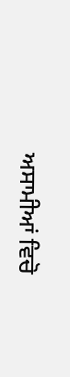ਅਸਾਮੀਆਂ ਵਿਚੋ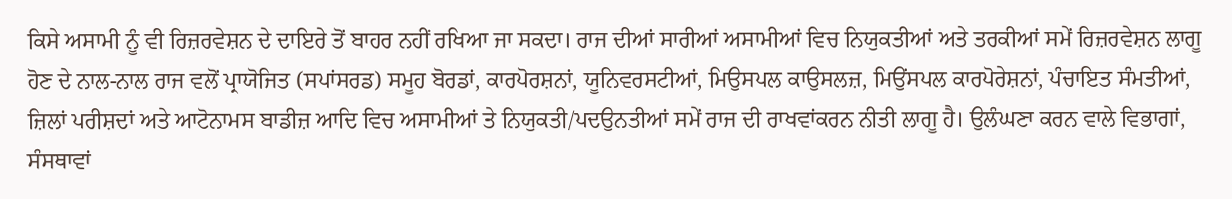ਕਿਸੇ ਅਸਾਮੀ ਨੂੰ ਵੀ ਰਿਜ਼ਰਵੇਸ਼ਨ ਦੇ ਦਾਇਰੇ ਤੋਂ ਬਾਹਰ ਨਹੀਂ ਰਖਿਆ ਜਾ ਸਕਦਾ। ਰਾਜ ਦੀਆਂ ਸਾਰੀਆਂ ਅਸਾਮੀਆਂ ਵਿਚ ਨਿਯੁਕਤੀਆਂ ਅਤੇ ਤਰਕੀਆਂ ਸਮੇਂ ਰਿਜ਼ਰਵੇਸ਼ਨ ਲਾਗੂ ਹੋਣ ਦੇ ਨਾਲ-ਨਾਲ ਰਾਜ ਵਲੋਂ ਪ੍ਰਾਯੋਜਿਤ (ਸਪਾਂਸਰਡ) ਸਮੂਹ ਬੋਰਡਾਂ, ਕਾਰਪੋਰਸ਼ਨਾਂ, ਯੂਨਿਵਰਸਟੀਆਂ, ਮਿਉਸਪਲ ਕਾਉਸਲਜ਼, ਮਿਉਂਸਪਲ ਕਾਰਪੋਰੇਸ਼ਨਾਂ, ਪੰਚਾਇਤ ਸੰਮਤੀਆਂ, ਜ਼ਿਲਾਂ ਪਰੀਸ਼ਦਾਂ ਅਤੇ ਆਟੋਨਾਮਸ ਬਾਡੀਜ਼ ਆਦਿ ਵਿਚ ਅਸਾਮੀਆਂ ਤੇ ਨਿਯੁਕਤੀ/ਪਦਉਨਤੀਆਂ ਸਮੇਂ ਰਾਜ ਦੀ ਰਾਖਵਾਂਕਰਨ ਨੀਤੀ ਲਾਗੂ ਹੈ। ਉਲੰਘਣਾ ਕਰਨ ਵਾਲੇ ਵਿਭਾਗਾਂ, ਸੰਸਥਾਵਾਂ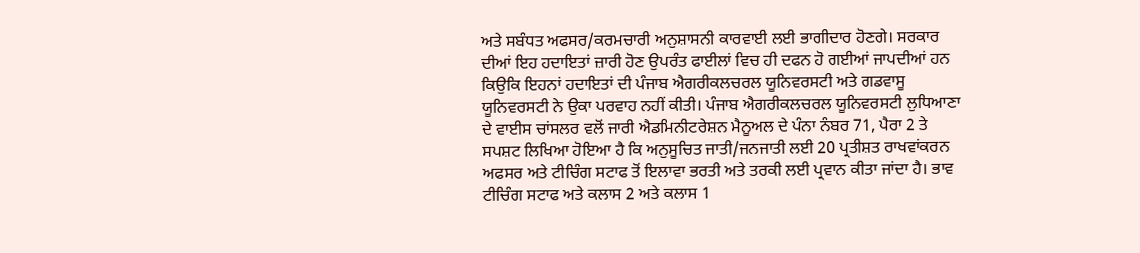ਅਤੇ ਸਬੰਧਤ ਅਫਸਰ/ਕਰਮਚਾਰੀ ਅਨੁਸ਼ਾਸਨੀ ਕਾਰਵਾਈ ਲਈ ਭਾਗੀਦਾਰ ਹੋਣਗੇ। ਸਰਕਾਰ ਦੀਆਂ ਇਹ ਹਦਾਇਤਾਂ ਜ਼ਾਰੀ ਹੋਣ ਉਪਰੰਤ ਫਾਈਲਾਂ ਵਿਚ ਹੀ ਦਫਨ ਹੋ ਗਈਆਂ ਜਾਪਦੀਆਂ ਹਨ ਕਿਉਕਿ ਇਹਨਾਂ ਹਦਾਇਤਾਂ ਦੀ ਪੰਜਾਬ ਐਗਰੀਕਲਚਰਲ ਯੂਨਿਵਰਸਟੀ ਅਤੇ ਗਡਵਾਸੂ ਯੂਨਿਵਰਸਟੀ ਨੇ ਉਕਾ ਪਰਵਾਹ ਨਹੀਂ ਕੀਤੀ। ਪੰਜਾਬ ਐਗਰੀਕਲਚਰਲ ਯੂਨਿਵਰਸਟੀ ਲੁਧਿਆਣਾ ਦੇ ਵਾਈਸ ਚਾਂਸਲਰ ਵਲੋਂ ਜਾਰੀ ਐਡਮਿਨੀਟਰੇਸ਼ਨ ਮੈਨੂਅਲ ਦੇ ਪੰਨਾ ਨੰਬਰ 71, ਪੈਰਾ 2 ਤੇ ਸਪਸ਼ਟ ਲਿਖਿਆ ਹੋਇਆ ਹੈ ਕਿ ਅਨੁਸੂਚਿਤ ਜਾਤੀ/ਜਨਜਾਤੀ ਲਈ 20 ਪ੍ਰਤੀਸ਼ਤ ਰਾਖਵਾਂਕਰਨ ਅਫਸਰ ਅਤੇ ਟੀਚਿੰਗ ਸਟਾਫ ਤੋਂ ਇਲਾਵਾ ਭਰਤੀ ਅਤੇ ਤਰਕੀ ਲਈ ਪ੍ਰਵਾਨ ਕੀਤਾ ਜਾਂਦਾ ਹੈ। ਭਾਵ ਟੀਚਿੰਗ ਸਟਾਫ ਅਤੇ ਕਲਾਸ 2 ਅਤੇ ਕਲਾਸ 1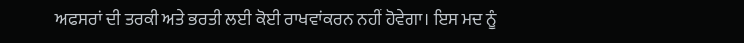ਅਫਸਰਾਂ ਦੀ ਤਰਕੀ ਅਤੇ ਭਰਤੀ ਲਈ ਕੋਈ ਰਾਖਵਾਂਕਰਨ ਨਹੀਂ ਹੋਵੇਗਾ। ਇਸ ਮਦ ਨੂੰ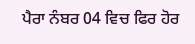ਪੈਰਾ ਨੰਬਰ 04 ਵਿਚ ਫਿਰ ਹੋਰ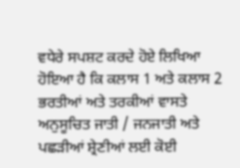ਵਧੇਰੇ ਸਪਸ਼ਟ ਕਰਦੇ ਹੋਏ ਲਿਖਿਆ ਹੋਇਆ ਹੈ ਕਿ ਕਲਾਸ 1 ਅਤੇ ਕਲਾਸ 2 ਭਰਤੀਆਂ ਅਤੇ ਤਰਕੀਆਂ ਵਾਸਤੇ ਅਨੁਸੂਚਿਤ ਜਾਤੀ / ਜਨਜਾਤੀ ਅਤੇ ਪਛੜੀਆਂ ਸ਼੍ਰੇਣੀਆਂ ਲਈ ਕੋਈ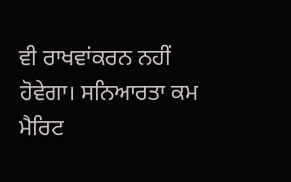ਵੀ ਰਾਖਵਾਂਕਰਨ ਨਹੀਂ ਹੋਵੇਗਾ। ਸਨਿਆਰਤਾ ਕਮ ਮੈਰਿਟ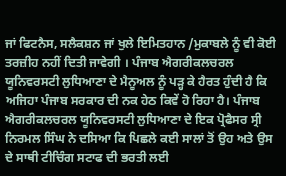ਜਾਂ ਫਿਟਨੈਸ, ਸਲੈਕਸ਼ਨ ਜਾਂ ਖੁਲੇ ਇਮਿਤਹਾਨ /ਮੁਕਾਬਲੇ ਨੂੰ ਵੀ ਕੋਈ ਤਰਜ਼ੀਹ ਨਹੀਂ ਦਿਤੀ ਜਾਵੇਗੀ । ਪੰਜਾਬ ਐਗਰੀਕਲਚਰਲ ਯੂਨਿਵਰਸਟੀ ਲੁਧਿਆਣਾ ਦੇ ਮੈਨੂਅਲ ਨੂੰ ਪੜ੍ਹ ਕੇ ਹੈਰਤ ਹੁੰਦੀ ਹੈ ਕਿ ਅਜਿਹਾ ਪੰਜਾਬ ਸਰਕਾਰ ਦੀ ਨਕ ਹੇਠ ਕਿਵੇਂ ਹੋ ਰਿਹਾ ਹੈ। ਪੰਜਾਬ ਐਗਰੀਕਲਚਰਲ ਯੂਨਿਵਰਸਟੀ ਲੁਧਿਆਣਾ ਦੇ ਇਕ ਪ੍ਰੋਫੈਸਰ ਸ੍ਰੀ ਨਿਰਮਲ ਸਿੰਘ ਨੇ ਦਸਿਆ ਕਿ ਪਿਛਲੇ ਕਈ ਸਾਲਾਂ ਤੋਂ ਉਹ ਅਤੇ ਉਸ ਦੇ ਸਾਥੀ ਟੀਚਿੰਗ ਸਟਾਫ ਦੀ ਭਰਤੀ ਲਈ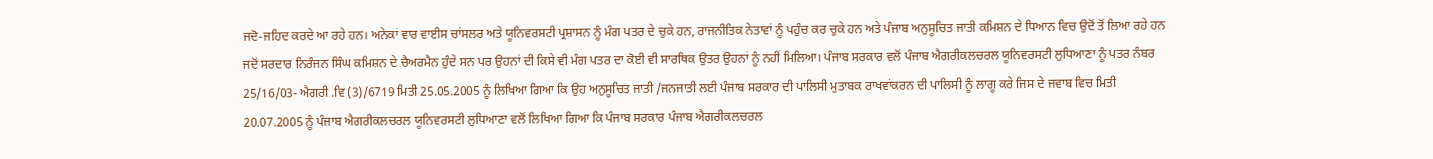ਜਦੋ-ਜਹਿਦ ਕਰਦੇ ਆ ਰਹੇ ਹਨ। ਅਨੇਕਾਂ ਵਾਰ ਵਾਈਸ ਚਾਂਸਲਰ ਅਤੇ ਯੂਨਿਵਰਸਟੀ ਪ੍ਰਸ਼ਾਸਨ ਨੂੰ ਮੰਗ ਪਤਰ ਦੇ ਚੁਕੇ ਹਨ, ਰਾਜਨੀਤਿਕ ਨੇਤਾਵਾਂ ਨੂੰ ਪਹੁੰਚ ਕਰ ਚੁਕੇ ਹਨ ਅਤੇ ਪੰਜਾਬ ਅਨੁਸੂਚਿਤ ਜਾਤੀ ਕਮਿਸ਼ਨ ਦੇ ਧਿਆਨ ਵਿਚ ਉਦੋਂ ਤੋਂ ਲਿਆ ਰਹੇ ਹਨ ਜਦੋਂ ਸਰਦਾਰ ਨਿਰੰਜਨ ਸਿੰਘ ਕਮਿਸ਼ਨ ਦੇ ਚੈਅਰਮੈਨ ਹੁੰਦੇ ਸਨ ਪਰ ਉਹਨਾਂ ਦੀ ਕਿਸੇ ਵੀ ਮੰਗ ਪਤਰ ਦਾ ਕੋਈ ਵੀ ਸਾਰਥਿਕ ਉਤਰ ਉਹਨਾਂ ਨੂੰ ਨਹੀਂ ਮਿਲਿਆ। ਪੰਜਾਬ ਸਰਕਾਰ ਵਲੋਂ ਪੰਜਾਬ ਐਗਰੀਕਲਚਰਲ ਯੂਨਿਵਰਸਟੀ ਲੁਧਿਆਣਾ ਨੂੰ ਪਤਰ ਨੰਬਰ 25/16/03- ਐਗਰੀ .ਵਿ (3)/6719 ਮਿਤੀ 25.05.2005 ਨੂੰ ਲਿਖਿਆ ਗਿਆ ਕਿ ਉਹ ਅਨੁਸੂਚਿਤ ਜਾਤੀ /ਜਨਜਾਤੀ ਲਈ ਪੰਜਾਬ ਸਰਕਾਰ ਦੀ ਪਾਲਿਸੀ ਮੁਤਾਬਕ ਰਾਖਵਾਂਕਰਨ ਦੀ ਪਾਲਿਸੀ ਨੂੰ ਲਾਗੂ ਕਰੇ ਜਿਸ ਦੇ ਜਵਾਬ ਵਿਚ ਮਿਤੀ 20.07.2005 ਨੂੰ ਪੰਜਾਬ ਐਗਰੀਕਲਚਰਲ ਯੂਨਿਵਰਸਟੀ ਲੁਧਿਆਣਾ ਵਲੋਂ ਲਿਖਿਆ ਗਿਆ ਕਿ ਪੰਜਾਬ ਸਰਕਾਰ ਪੰਜਾਬ ਐਗਰੀਕਲਚਰਲ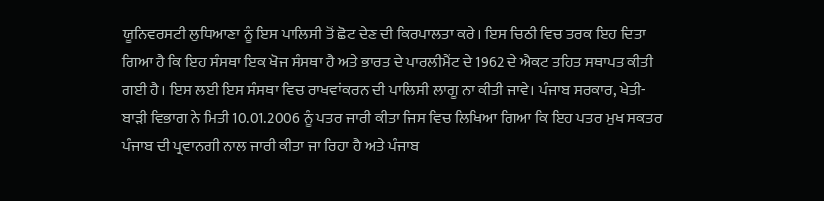ਯੂਨਿਵਰਸਟੀ ਲੁਧਿਆਣਾ ਨੂੰ ਇਸ ਪਾਲਿਸੀ ਤੋਂ ਛੋਟ ਦੇਣ ਦੀ ਕਿਰਪਾਲਤਾ ਕਰੇ। ਇਸ ਚਿਠੀ ਵਿਚ ਤਰਕ ਇਹ ਦਿਤਾ ਗਿਆ ਹੈ ਕਿ ਇਹ ਸੰਸਥਾ ਇਕ ਖੋਜ ਸੰਸਥਾ ਹੈ ਅਤੇ ਭਾਰਤ ਦੇ ਪਾਰਲੀਮੈਂਟ ਦੇ 1962 ਦੇ ਐਕਟ ਤਹਿਤ ਸਥਾਪਤ ਕੀਤੀ ਗਈ ਹੈ। ਇਸ ਲਈ ਇਸ ਸੰਸਥਾ ਵਿਚ ਰਾਖਵਾਂਕਰਨ ਦੀ ਪਾਲਿਸੀ ਲਾਗੂ ਨਾ ਕੀਤੀ ਜਾਵੇ। ਪੰਜਾਬ ਸਰਕਾਰ, ਖੇਤੀ-ਬਾੜੀ ਵਿਭਾਗ ਨੇ ਮਿਤੀ 10.01.2006 ਨੂੰ ਪਤਰ ਜਾਰੀ ਕੀਤਾ ਜਿਸ ਵਿਚ ਲਿਖਿਆ ਗਿਆ ਕਿ ਇਹ ਪਤਰ ਮੁਖ ਸਕਤਰ ਪੰਜਾਬ ਦੀ ਪ੍ਰਵਾਨਗੀ ਨਾਲ ਜਾਰੀ ਕੀਤਾ ਜਾ ਰਿਹਾ ਹੈ ਅਤੇ ਪੰਜਾਬ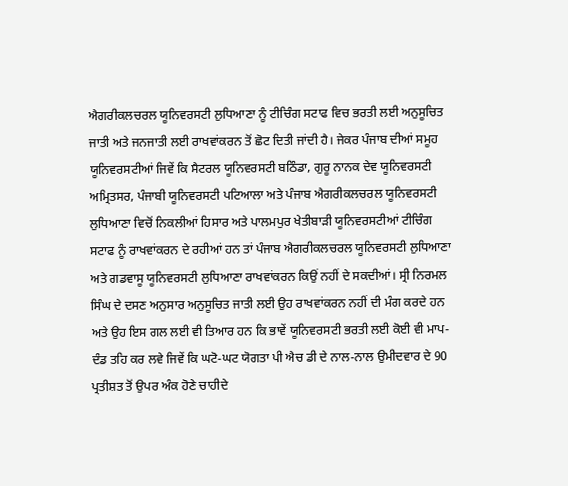ਐਗਰੀਕਲਚਰਲ ਯੂਨਿਵਰਸਟੀ ਲੁਧਿਆਣਾ ਨੂੰ ਟੀਚਿੰਗ ਸਟਾਫ ਵਿਚ ਭਰਤੀ ਲਈ ਅਨੁਸੂਚਿਤ ਜਾਤੀ ਅਤੇ ਜਨਜਾਤੀ ਲਈ ਰਾਖਵਾਂਕਰਨ ਤੋਂ ਛੋਟ ਦਿਤੀ ਜਾਂਦੀ ਹੈ। ਜੇਕਰ ਪੰਜਾਬ ਦੀਆਂ ਸਮੂਹ ਯੂਨਿਵਰਸਟੀਆਂ ਜਿਵੇਂ ਕਿ ਸੈਟਰਲ ਯੂਨਿਵਰਸਟੀ ਬਠਿੰਡਾ, ਗੁਰੂ ਨਾਨਕ ਦੇਵ ਯੂਨਿਵਰਸਟੀ ਅਮ੍ਰਿਤਸਰ, ਪੰਜਾਬੀ ਯੂਨਿਵਰਸਟੀ ਪਟਿਆਲਾ ਅਤੇ ਪੰਜਾਬ ਐਗਰੀਕਲਚਰਲ ਯੂਨਿਵਰਸਟੀ ਲੁਧਿਆਣਾ ਵਿਚੋਂ ਨਿਕਲੀਆਂ ਹਿਸਾਰ ਅਤੇ ਪਾਲਮਪੁਰ ਖੇਤੀਬਾੜੀ ਯੂਨਿਵਰਸਟੀਆਂ ਟੀਚਿੰਗ ਸਟਾਫ ਨੂੰ ਰਾਖਵਾਂਕਰਨ ਦੇ ਰਹੀਆਂ ਹਨ ਤਾਂ ਪੰਜਾਬ ਐਗਰੀਕਲਚਰਲ ਯੂਨਿਵਰਸਟੀ ਲੁਧਿਆਣਾ ਅਤੇ ਗਡਵਾਸੂ ਯੂਨਿਵਰਸਟੀ ਲੁਧਿਆਣਾ ਰਾਖਵਾਂਕਰਨ ਕਿਉਂ ਨਹੀਂ ਦੇ ਸਕਦੀਆਂ। ਸ੍ਰੀ ਨਿਰਮਲ ਸਿੰਘ ਦੇ ਦਸਣ ਅਨੁਸਾਰ ਅਨੁਸੂਚਿਤ ਜਾਤੀ ਲਈ ਉਹ ਰਾਖਵਾਂਕਰਨ ਨਹੀਂ ਦੀ ਮੰਗ ਕਰਦੇ ਹਨ ਅਤੇ ਉਹ ਇਸ ਗਲ ਲਈ ਵੀ ਤਿਆਰ ਹਨ ਕਿ ਭਾਵੇਂ ਯੂਨਿਵਰਸਟੀ ਭਰਤੀ ਲਈ ਕੋਈ ਵੀ ਮਾਪ-ਦੰਡ ਤਹਿ ਕਰ ਲਵੇ ਜਿਵੇਂ ਕਿ ਘਟੋ-ਘਟ ਯੋਗਤਾ ਪੀ ਐਚ ਡੀ ਦੇ ਨਾਲ-ਨਾਲ ਉਮੀਦਵਾਰ ਦੇ 90 ਪ੍ਰਤੀਸ਼ਤ ਤੋਂ ਉਪਰ ਅੰਕ ਹੋਣੇ ਚਾਹੀਦੇ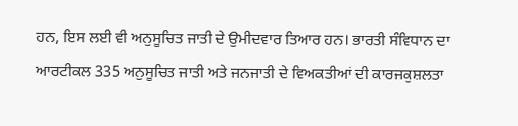ਹਨ, ਇਸ ਲਈ ਵੀ ਅਨੁਸੂਚਿਤ ਜਾਤੀ ਦੇ ਉਮੀਦਵਾਰ ਤਿਆਰ ਹਨ। ਭਾਰਤੀ ਸੰਵਿਧਾਨ ਦਾ ਆਰਟੀਕਲ 335 ਅਨੁਸੂਚਿਤ ਜਾਤੀ ਅਤੇ ਜਨਜਾਤੀ ਦੇ ਵਿਅਕਤੀਆਂ ਦੀ ਕਾਰਜਕੁਸ਼ਲਤਾ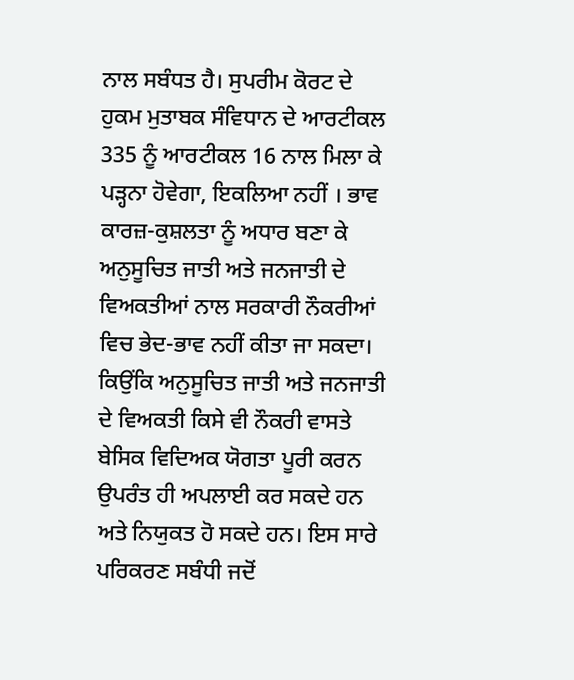ਨਾਲ ਸਬੰਧਤ ਹੈ। ਸੁਪਰੀਮ ਕੋਰਟ ਦੇ ਹੁਕਮ ਮੁਤਾਬਕ ਸੰਵਿਧਾਨ ਦੇ ਆਰਟੀਕਲ 335 ਨੂੰ ਆਰਟੀਕਲ 16 ਨਾਲ ਮਿਲਾ ਕੇ ਪੜ੍ਹਨਾ ਹੋਵੇਗਾ, ਇਕਲਿਆ ਨਹੀਂ । ਭਾਵ ਕਾਰਜ਼-ਕੁਸ਼ਲਤਾ ਨੂੰ ਅਧਾਰ ਬਣਾ ਕੇ ਅਨੁਸੂਚਿਤ ਜਾਤੀ ਅਤੇ ਜਨਜਾਤੀ ਦੇ ਵਿਅਕਤੀਆਂ ਨਾਲ ਸਰਕਾਰੀ ਨੌਕਰੀਆਂ ਵਿਚ ਭੇਦ-ਭਾਵ ਨਹੀਂ ਕੀਤਾ ਜਾ ਸਕਦਾ। ਕਿਉਂਕਿ ਅਨੁਸੂਚਿਤ ਜਾਤੀ ਅਤੇ ਜਨਜਾਤੀ ਦੇ ਵਿਅਕਤੀ ਕਿਸੇ ਵੀ ਨੌਕਰੀ ਵਾਸਤੇ ਬੇਸਿਕ ਵਿਦਿਅਕ ਯੋਗਤਾ ਪੂਰੀ ਕਰਨ ਉਪਰੰਤ ਹੀ ਅਪਲਾਈ ਕਰ ਸਕਦੇ ਹਨ ਅਤੇ ਨਿਯੁਕਤ ਹੋ ਸਕਦੇ ਹਨ। ਇਸ ਸਾਰੇ ਪਰਿਕਰਣ ਸਬੰਧੀ ਜਦੋਂ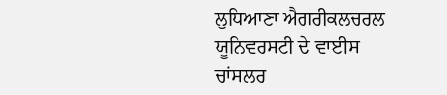ਲੁਧਿਆਣਾ ਐਗਰੀਕਲਚਰਲ ਯੂਨਿਵਰਸਟੀ ਦੇ ਵਾਈਸ ਚਾਂਸਲਰ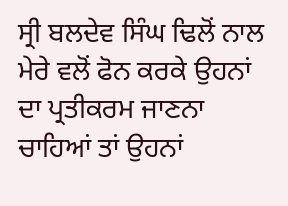ਸ੍ਰੀ ਬਲਦੇਵ ਸਿੰਘ ਢਿਲੋਂ ਨਾਲ ਮੇਰੇ ਵਲੋਂ ਫੋਨ ਕਰਕੇ ਉਹਨਾਂ ਦਾ ਪ੍ਰਤੀਕਰਮ ਜਾਣਨਾ ਚਾਹਿਆਂ ਤਾਂ ਉਹਨਾਂ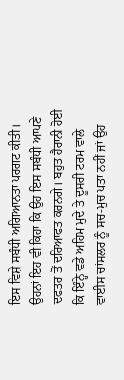ਇਸ ਵਿਸ਼ੇ ਸਬੰਧੀ ਅਗਿਆਨਤਾ ਪਰਗਟ ਕੀਤੀ। ਉਹਨਾਂ ਇਹ ਵੀ ਕਿਹਾ ਕਿ ਉਹ ਇਸ ਸਬੰਧੀ ਆਪਣੇ ਦਫਤਰ ਤੋਂ ਦਰਿਆਫਤ ਕਰਨਗੇ। ਬਹੁਤ ਹੈਰਾਨੀ ਹੋਈ ਕਿ ਇੰਨ੍ਹੇ ਵਡੇ ਅਹਿਮ ਮੁਦੇ ਤੇ ਦੂਸਰੀ ਟਰਮ ਵਾਲੇ ਵਾਈਸ ਚਾਂਸਲਰ ਨੂੰ ਸਚ-ਮੁਚ ਪਤਾ ਨਹੀਂ ਜਾਂ ਉਹ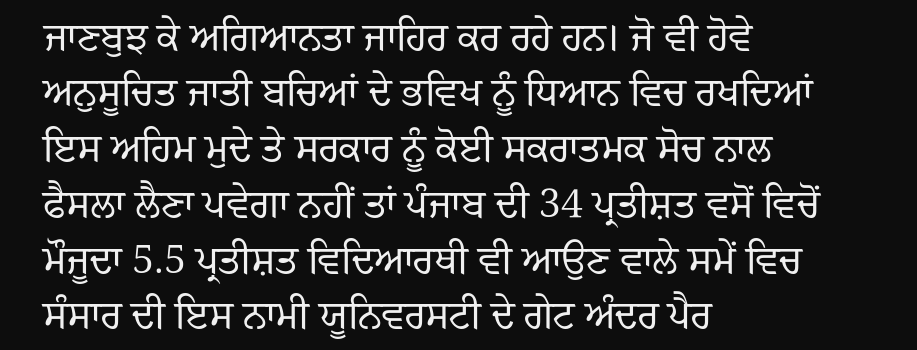ਜਾਣਬੁਝ ਕੇ ਅਗਿਆਨਤਾ ਜਾਹਿਰ ਕਰ ਰਹੇ ਹਨ। ਜੋ ਵੀ ਹੋਵੇ ਅਨੁਸੂਚਿਤ ਜਾਤੀ ਬਚਿਆਂ ਦੇ ਭਵਿਖ ਨੂੰ ਧਿਆਨ ਵਿਚ ਰਖਦਿਆਂ ਇਸ ਅਹਿਮ ਮੁਦੇ ਤੇ ਸਰਕਾਰ ਨੂੰ ਕੋਈ ਸਕਰਾਤਮਕ ਸੋਚ ਨਾਲ ਫੈਸਲਾ ਲੈਣਾ ਪਵੇਗਾ ਨਹੀਂ ਤਾਂ ਪੰਜਾਬ ਦੀ 34 ਪ੍ਰਤੀਸ਼ਤ ਵਸੋਂ ਵਿਚੋਂ ਮੌਜੂਦਾ 5.5 ਪ੍ਰਤੀਸ਼ਤ ਵਿਦਿਆਰਥੀ ਵੀ ਆਉਣ ਵਾਲੇ ਸਮੇਂ ਵਿਚ ਸੰਸਾਰ ਦੀ ਇਸ ਨਾਮੀ ਯੂਨਿਵਰਸਟੀ ਦੇ ਗੇਟ ਅੰਦਰ ਪੈਰ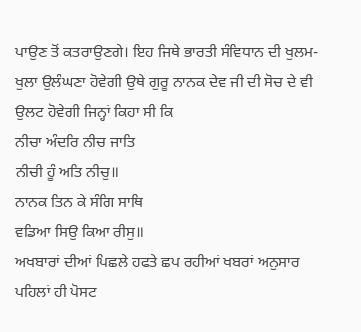ਪਾਉਣ ਤੋਂ ਕਤਰਾਉਣਗੇ। ਇਹ ਜਿਥੇ ਭਾਰਤੀ ਸੰਵਿਧਾਨ ਦੀ ਖੁਲਮ-ਖੁਲਾ ਉਲੰਘਣਾ ਹੋਵੇਗੀ ਉਥੇ ਗੁਰੂ ਨਾਨਕ ਦੇਵ ਜੀ ਦੀ ਸੋਚ ਦੇ ਵੀ ਉਲਟ ਹੋਵੇਗੀ ਜਿਨ੍ਹਾਂ ਕਿਹਾ ਸੀ ਕਿ
ਨੀਚਾ ਅੰਦਰਿ ਨੀਚ ਜਾਤਿ
ਨੀਚੀ ਹੂੰ ਅਤਿ ਨੀਚੁ॥
ਨਾਨਕ ਤਿਨ ਕੇ ਸੰਗਿ ਸਾਥਿ
ਵਡਿਆ ਸਿਉ ਕਿਆ ਰੀਸੁ॥
ਅਖਬਾਰਾਂ ਦੀਆਂ ਪਿਛਲੇ ਹਫਤੇ ਛਪ ਰਹੀਆਂ ਖਬਰਾਂ ਅਨੁਸਾਰ ਪਹਿਲਾਂ ਹੀ ਪੋਸਟ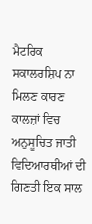ਮੈਟਰਿਕ ਸਕਾਲਰਸ਼ਿਪ ਨਾ ਮਿਲਣ ਕਾਰਣ ਕਾਲਜ਼ਾਂ ਵਿਚ ਅਨੁਸੂਚਿਤ ਜਾਤੀ ਵਿਦਿਆਰਥੀਆਂ ਦੀ ਗਿਣਤੀ ਇਕ ਸਾਲ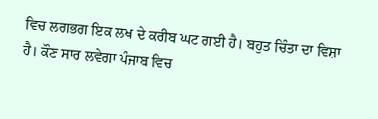ਵਿਚ ਲਗਭਗ ਇਕ ਲਖ ਦੇ ਕਰੀਬ ਘਟ ਗਈ ਹੈ। ਬਹੁਤ ਚਿੰਤਾ ਦਾ ਵਿਸ਼ਾ ਹੈ। ਕੌਣ ਸਾਰ ਲਵੇਗਾ ਪੰਜਾਬ ਵਿਚ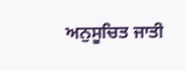ਅਨੁਸੂਚਿਤ ਜਾਤੀ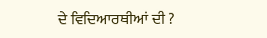ਦੇ ਵਿਦਿਆਰਥੀਆਂ ਦੀ ?